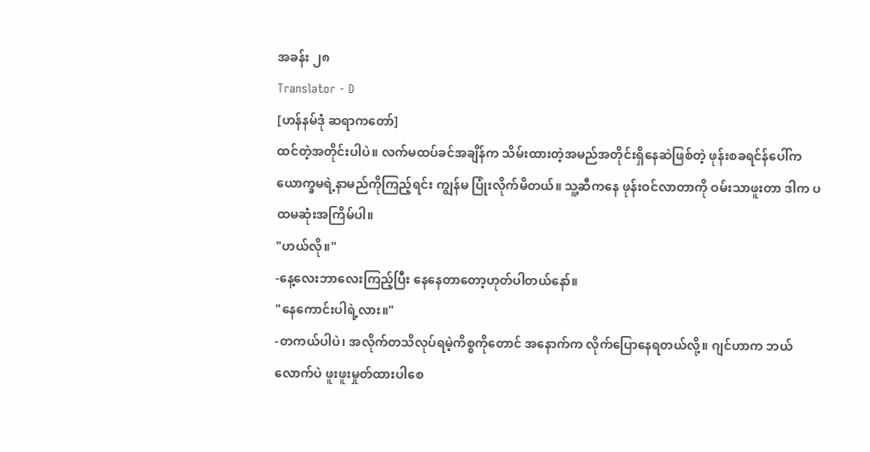အခန်း ၂၈
Translator - D
[ဟန်နမ်ဒုံ ဆရာကတော်]
ထင်တဲ့အတိုင်းပါပဲ။ လက်မထပ်ခင်အချိန်က သိမ်းထားတဲ့အမည်အတိုင်းရှိနေဆဲဖြစ်တဲ့ ဖုန်းစခရင်န်ပေါ်က ယောက္ခမရဲ့နာမည်ကိုကြည့်ရင်း ကျွန်မ ပြုံးလိုက်မိတယ်။ သူ့ဆီကနေ ဖုန်းဝင်လာတာကို ဝမ်းသာဖူးတာ ဒါက ပထမဆုံးအကြိမ်ပါ။
"ဟယ်လို။"
-နေ့လေးဘာလေးကြည့်ပြီး နေနေတာတော့ဟုတ်ပါတယ်နော်။
"နေကောင်းပါရဲ့လား။"
-တကယ်ပါပဲ၊ အလိုက်တသိလုပ်ရမဲ့ကိစ္စကိုတောင် အနောက်က လိုက်ပြောနေရတယ်လို့။ ဂျင်ဟာက ဘယ်လောက်ပဲ ဖူးဖူးမှုတ်ထားပါစေ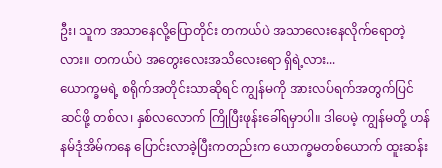ဦး၊ သူက အသာနေလို့ပြောတိုင်း တကယ်ပဲ အသာလေးနေလိုက်ရောတဲ့လား။ တကယ်ပဲ အတွေးလေးအသိလေးရော ရှိရဲ့လား...
ယောက္ခမရဲ့ စရိုက်အတိုင်းသာဆိုရင် ကျွန်မကို အားလပ်ရက်အတွက်ပြင်ဆင်ဖို့ တစ်လ၊ နှစ်လလောက် ကြိုပြီးဖုန်းခေါ်ရမှာပါ။ ဒါပေမဲ့ ကျွန်မတို့ ဟန်နမ်ဒုံအိမ်ကနေ ပြောင်းလာခဲ့ပြီးကတည်းက ယောက္ခမတစ်ယောက် ထူးဆန်း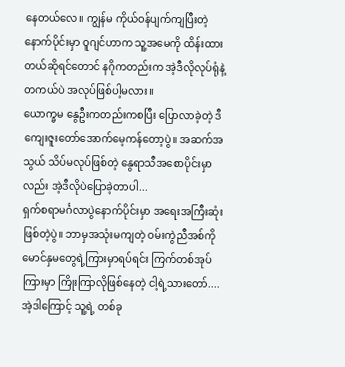နေတယ်လေ။ ကျွန်မ ကိုယ်ဝန်ပျက်ကျပြီးတဲ့နောက်ပိုင်းမှာ ဝူဂျင်ဟာက သူ့အမေကို ထိန်းထားတယ်ဆိုရင်တောင် နဂိုကတည်းက အဲ့ဒီလိုလုပ်ရုံနဲ့ တကယ်ပဲ အလုပ်ဖြစ်ပါ့မလား။
ယောက္ခမ နွေဦးကတည်းကစပြီး ပြောလာခဲ့တဲ့ ဒီကျေးဇူးတော်အောက်မေ့ကန်တော့ပွဲ။ အဆက်အသွယ် သိပ်မလုပ်ဖြစ်တဲ့ နွေရာသီအစောပိုင်းမှာလည်း အဲ့ဒီလိုပဲပြောခဲ့တာပါ...
ရှက်စရာမင်္ဂလာပွဲနောက်ပိုင်းမှာ အရေးအကြီးဆုံးဖြစ်တဲ့ပွဲ။ ဘာမှအသုံးမကျတဲ့ ဝမ်းကွဲညီအစ်ကိုမောင်နှမတွေရဲ့ကြားမှာရပ်ရင်း ကြက်တစ်အုပ်ကြားမှာ ကြိုးကြာလိုဖြစ်နေတဲ့ ငါ့ရဲ့သားတော်....
အဲ့ဒါကြောင့် သူ့ရဲ့ တစ်ခု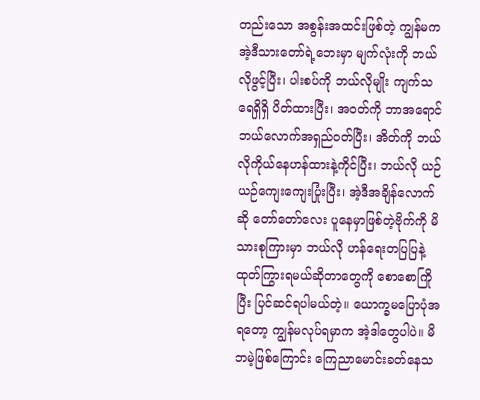တည်းသော အစွန်းအထင်းဖြစ်တဲ့ ကျွန်မက အဲ့ဒီသားတော်ရဲ့ဘေးမှာ မျက်လုံးကို ဘယ်လိုဖွင့်ပြီး၊ ပါးစပ်ကို ဘယ်လိုမျိုး ကျက်သရေရှိရှိ ပိတ်ထားပြီး၊ အဝတ်ကို ဘာအရောင် ဘယ်လောက်အရှည်ဝတ်ပြီး၊ အိတ်ကို ဘယ်လိုကိုယ်နေဟန်ထားနဲ့ကိုင်ပြီး၊ ဘယ်လို ယဉ်ယဉ်ကျေးကျေးပြုံးပြီး၊ အဲ့ဒီအချိန်လောက်ဆို တော်တော်လေး ပူနေမှာဖြစ်တဲ့ဗိုက်ကို မိသားစုကြားမှာ ဘယ်လို ဟန်ရေးတပြပြနဲ့ ထုတ်ကြွားရမယ်ဆိုတာတွေကို စောစောကြိုပြီး ပြင်ဆင်ရပါမယ်တဲ့။ ယောက္ခမပြောပုံအရတော့ ကျွန်မလုပ်ရမှာက အဲ့ဒါတွေပါပဲ။ မိဘမဲ့ဖြစ်ကြောင်း ကြေညာမောင်းခတ်နေသ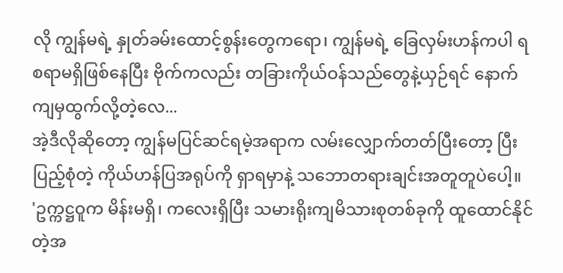လို ကျွန်မရဲ့ နှုတ်ခမ်းထောင့်စွန်းတွေကရော၊ ကျွန်မရဲ့ ခြေလှမ်းဟန်ကပါ ရစရာမရှိဖြစ်နေပြီး ဗိုက်ကလည်း တခြားကိုယ်ဝန်သည်တွေနဲ့ယှဉ်ရင် နောက်ကျမှထွက်လို့တဲ့လေ...
အဲ့ဒီလိုဆိုတော့ ကျွန်မပြင်ဆင်ရမဲ့အရာက လမ်းလျှောက်တတ်ပြီးတော့ ပြီးပြည့်စုံတဲ့ ကိုယ်ဟန်ပြအရုပ်ကို ရှာရမှာနဲ့ သဘောတရားချင်းအတူတူပဲပေါ့။
'ဥက္ကဋ္ဌဝူက မိန်းမရှိ၊ ကလေးရှိပြီး သမားရိုးကျမိသားစုတစ်ခုကို ထူထောင်နိုင်တဲ့အ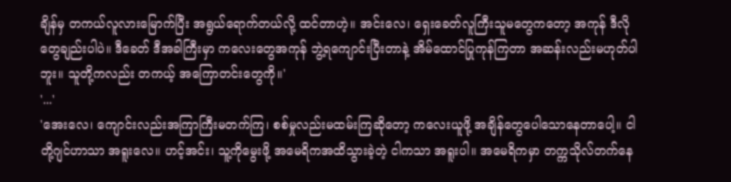ချိန်မှ တကယ်လူလားမြောက်ပြီး အရွယ်ရောက်တယ်လို့ ထင်တာဟဲ့။ အင်းလေ၊ ရှေးခေတ်လူကြီးသူမတွေကတော့ အကုန် ဒီလိုတွေချည်းပါပဲ။ ဒီခေတ် ဒီအခါကြီးမှာ ကလေးတွေအကုန် ဘွဲ့ရကျောင်းပြီးတာနဲ့ အိမ်ထောင်ပြုကုန်ကြတာ အဆန်းလည်းမဟုတ်ပါဘူး။ သူတို့ကလည်း တကယ့် အကြောတင်းတွေကို။'
'...'
'အေးလေ၊ ကျောင်းလည်းအကြာကြီးမတက်ကြ၊ စစ်မှုလည်းမထမ်းကြဆိုတော့ ကလေးယူဖို့ အချိန်တွေပေါသောနေတာပေါ့။ ငါတို့ဂျင်ဟာသာ အရူးလေ။ ဟင့်အင်း၊ သူ့ကိုမွေးဖို့ အမေရိကအထိသွားခဲ့တဲ့ ငါကသာ အရူးပါ။ အမေရိကမှာ တက္ကသိုလ်တက်နေ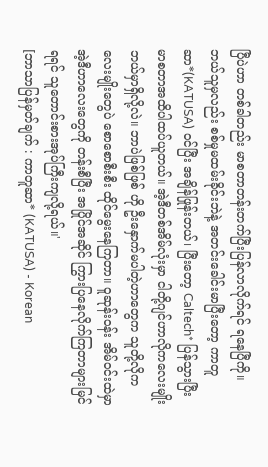ပြီပဲဟာ တစ်ခါတည်း မာစတာတန်းတက်ပြီးပြန်လာလိုက်ရင် ရနေပြီကို။ ဘယ်သူမှလည်း စစ်မှုမထမ်းခိုင်းဘဲနဲ့ အတင်းခေါင်းမာပြီးတော့ ကာတူဆာ*(KATUSA) ဝင်ပြီး အချိန်ဖြုန်းတယ်၊ ပြီးတော့ Caltech* ပြန်သွားပြီး မာစတာအထိပါထပ်ယူတယ်။ အဲ့ဒီတစ်အိမ်လုံးမှာ ငါတို့ဂျင်ဟာလိုကလေးမျိုး ဘယ်မှာရှိလို့လဲ။ ဘာပဲဖြစ်ဖြစ် ဟို ဦးနှောက်မပါတဲ့ဟာတွေက သူတို့လိုကလေးမျိုးတွေပဲ စောစောစီးစီး ထိုင်မွေးနေကြတာ။ ဝူဆုန်းဝန်း အိမ်ဝင်းထဲမှာ အဲ့ဒီဟာလေးတွေကို တန်းစီပြီး အပြိုင်အဆိုင် ကြွားပြနေလိုက်ကြတာများမြင်ရရင် သူတောင်းစားအုပ်ကြီးကျလို့ရယ်။'
[ဘာသာပြန်မှတ်ချက် : ကာတူဆာ* (KATUSA) - Korean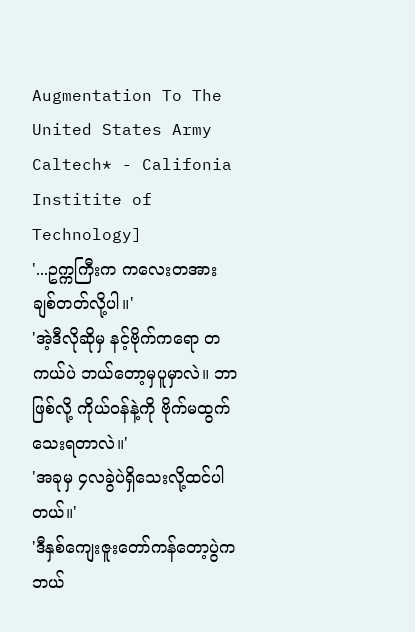Augmentation To The United States Army
Caltech* - Califonia Institite of Technology]
'...ဥက္ကကြီးက ကလေးတအားချစ်တတ်လို့ပါ။'
'အဲ့ဒီလိုဆိုမှ နင့်ဗိုက်ကရော တကယ်ပဲ ဘယ်တော့မှပူမှာလဲ။ ဘာဖြစ်လို့ ကိုယ်ဝန်နဲ့ကို ဗိုက်မထွက်သေးရတာလဲ။'
'အခုမှ ၄လခွဲပဲရှိသေးလို့ထင်ပါတယ်။'
'ဒီနှစ်ကျေးဇူးတော်ကန်တော့ပွဲက ဘယ်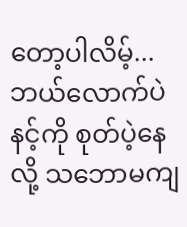တော့ပါလိမ့်...ဘယ်လောက်ပဲ နင့်ကို စုတ်ပဲ့နေလို့ သဘောမကျ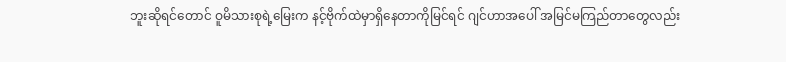ဘူးဆိုရင်တောင် ဝူမိသားစုရဲ့မြေးက နင့်ဗိုက်ထဲမှာရှိနေတာကိုမြင်ရင် ဂျင်ဟာအပေါ် အမြင်မကြည်တာတွေလည်း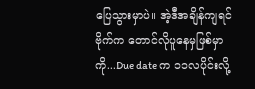ပြေသွားမှာပဲ။ အဲ့ဒီအချိန်ကျရင် ဗိုက်က တောင်လိုပူနေမှဖြစ်မှာကို...Due date က ၁၁လပိုင်းလို့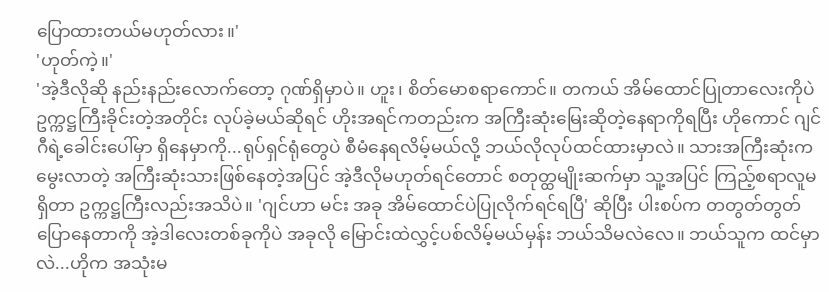ပြောထားတယ်မဟုတ်လား။'
'ဟုတ်ကဲ့။'
'အဲ့ဒီလိုဆို နည်းနည်းလောက်တော့ ဂုဏ်ရှိမှာပဲ။ ဟူး၊ စိတ်မောစရာကောင်။ တကယ် အိမ်ထောင်ပြုတာလေးကိုပဲ ဥက္ကဋ္ဌကြီးခိုင်းတဲ့အတိုင်း လုပ်ခဲ့မယ်ဆိုရင် ဟိုးအရင်ကတည်းက အကြီးဆုံးမြေးဆိုတဲ့နေရာကိုရပြီး ဟိုကောင် ဂျင်ဂီရဲ့ခေါင်းပေါ်မှာ ရှိနေမှာကို...ရုပ်ရှင်ရုံတွေပဲ စီမံနေရလိမ့်မယ်လို့ ဘယ်လိုလုပ်ထင်ထားမှာလဲ။ သားအကြီးဆုံးကမွေးလာတဲ့ အကြီးဆုံးသားဖြစ်နေတဲ့အပြင် အဲ့ဒီလိုမဟုတ်ရင်တောင် စတုတ္ထမျိုးဆက်မှာ သူ့အပြင် ကြည့်စရာလူမရှိတာ ဥက္ကဋ္ဌကြီးလည်းအသိပဲ။ 'ဂျင်ဟာ မင်း အခု အိမ်ထောင်ပဲပြုလိုက်ရင်ရပြီ' ဆိုပြီး ပါးစပ်က တတွတ်တွတ်ပြောနေတာကို အဲ့ဒါလေးတစ်ခုကိုပဲ အခုလို မြောင်းထဲလွှင့်ပစ်လိမ့်မယ်မှန်း ဘယ်သိမလဲလေ။ ဘယ်သူက ထင်မှာလဲ...ဟိုက အသုံးမ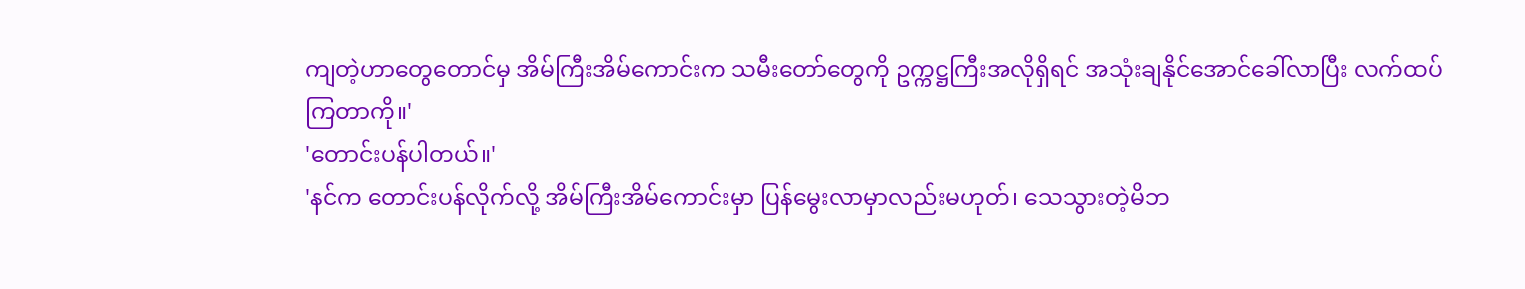ကျတဲ့ဟာတွေတောင်မှ အိမ်ကြီးအိမ်ကောင်းက သမီးတော်တွေကို ဥက္ကဋ္ဌကြီးအလိုရှိရင် အသုံးချနိုင်အောင်ခေါ်လာပြီး လက်ထပ်ကြတာကို။'
'တောင်းပန်ပါတယ်။'
'နင်က တောင်းပန်လိုက်လို့ အိမ်ကြီးအိမ်ကောင်းမှာ ပြန်မွေးလာမှာလည်းမဟုတ်၊ သေသွားတဲ့မိဘ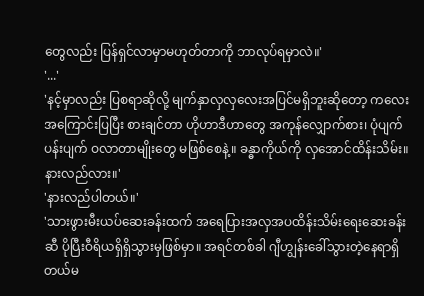တွေလည်း ပြန်ရှင်လာမှာမဟုတ်တာကို ဘာလုပ်ရမှာလဲ။'
'...'
'နင့်မှာလည်း ပြစရာဆိုလို့ မျက်နှာလှလှလေးအပြင်မရှိဘူးဆိုတော့ ကလေးအကြောင်းပြပြီး စားချင်တာ ဟိုဟာဒီဟာတွေ အကုန်လျှောက်စား၊ ပုံပျက်ပန်းပျက် ဝလာတာမျိုးတွေ မဖြစ်စေနဲ့။ ခန္ဓာကိုယ်ကို လှအောင်ထိန်းသိမ်း။ နားလည်လား။'
'နားလည်ပါတယ်။'
'သားဖွားမီးယပ်ဆေးခန်းထက် အရေပြားအလှအပထိန်းသိမ်းရေးဆေးခန်းဆီ ပိုပြီးဝီရိယရှိရှိသွားမှဖြစ်မှာ။ အရင်တစ်ခါ ဂျီဟျွန်းခေါ်သွားတဲ့နေရာရှိတယ်မ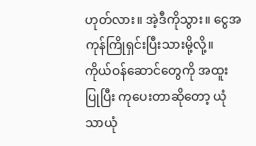ဟုတ်လား။ အဲ့ဒီကိုသွား။ ငွေအကုန်ကြိုရှင်းပြီးသားမို့လို့။ ကိုယ်ဝန်ဆောင်တွေကို အထူးပြုပြီး ကုပေးတာဆိုတော့ ယုံသာယုံ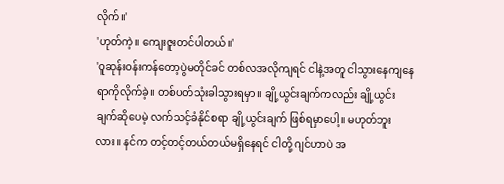လိုက်။'
'ဟုတ်ကဲ့။ ကျေးဇူးတင်ပါတယ်။'
'ဝူဆုန်းဝန်းကန်တော့ပွဲမတိုင်ခင် တစ်လအလိုကျရင် ငါနဲ့အတူ ငါသွားနေကျနေရာကိုလိုက်ခဲ့။ တစ်ပတ်သုံးခါသွားရမှာ။ ချို့ယွင်းချက်ကလည်း ချို့ယွင်းချက်ဆိုပေမဲ့ လက်သင့်ခံနိုင်စရာ ချို့ယွင်းချက် ဖြစ်ရမှာပေါ့။ မဟုတ်ဘူးလား။ နင်က တင့်တင့်တယ်တယ်မရှိနေရင် ငါတို့ ဂျင်ဟာပဲ အ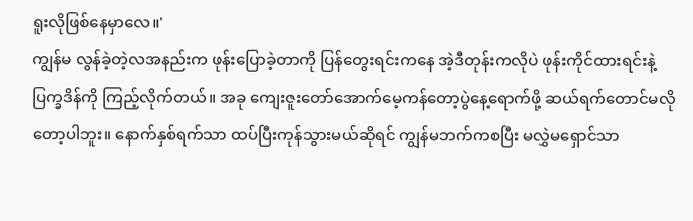ရူးလိုဖြစ်နေမှာလေ။'
ကျွန်မ လွန်ခဲ့တဲ့လအနည်းက ဖုန်းပြောခဲ့တာကို ပြန်တွေးရင်းကနေ အဲ့ဒီတုန်းကလိုပဲ ဖုန်းကိုင်ထားရင်းနဲ့ ပြက္ခဒိန်ကို ကြည့်လိုက်တယ်။ အခု ကျေးဇူးတော်အောက်မေ့ကန်တော့ပွဲနေ့ရောက်ဖို့ ဆယ်ရက်တောင်မလိုတော့ပါဘူး။ နောက်နှစ်ရက်သာ ထပ်ပြီးကုန်သွားမယ်ဆိုရင် ကျွန်မဘက်ကစပြီး မလွှဲမရှောင်သာ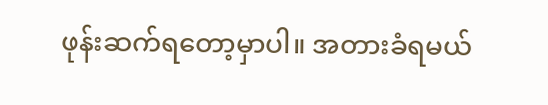ဖုန်းဆက်ရတော့မှာပါ။ အတားခံရမယ်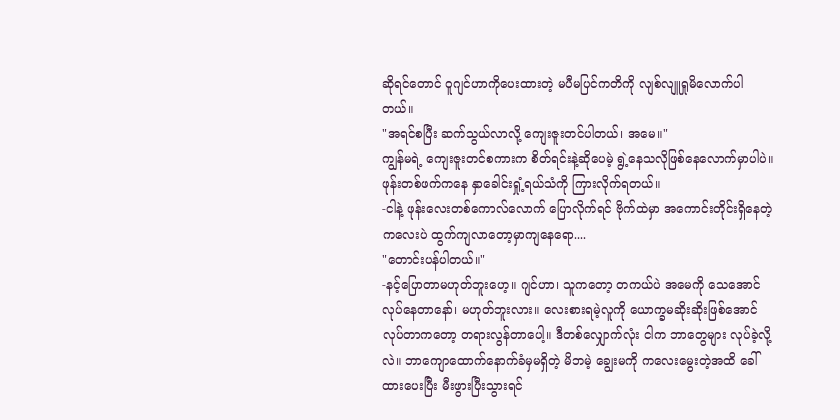ဆိုရင်တောင် ဝူဂျင်ဟာကိုပေးထားတဲ့ မပီမပြင်ကတိကို လျစ်လျူရှုမိလောက်ပါတယ်။
"အရင်စပြီး ဆက်သွယ်လာလို့ ကျေးဇူးတင်ပါတယ်၊ အမေ။"
ကျွန်မရဲ့ ကျေးဇူးတင်စကားက စိတ်ရင်းနဲ့ဆိုပေမဲ့ ရွဲ့နေသလိုဖြစ်နေလောက်မှာပါပဲ။ ဖုန်းတစ်ဖက်ကနေ နှာခေါင်းရှုံ့ရယ်သံကို ကြားလိုက်ရတယ်။
-ငါနဲ့ ဖုန်းလေးတစ်ကောလ်လောက် ပြောလိုက်ရင် ဗိုက်ထဲမှာ အကောင်းတိုင်းရှိနေတဲ့ ကလေးပဲ ထွက်ကျလာတော့မှာကျနေရော....
"တောင်းပန်ပါတယ်။"
-နင့်ပြောတာမဟုတ်ဘူးဟေ့။ ဂျင်ဟာ၊ သူကတော့ တကယ်ပဲ အမေကို သေအောင်လုပ်နေတာနော်၊ မဟုတ်ဘူးလား။ လေးစားရမဲ့လူကို ယောက္ခမဆိုးဆိုးဖြစ်အောင်လုပ်တာကတော့ တရားလွန်တာပေါ့။ ဒီတစ်လျှောက်လုံး ငါက ဘာတွေများ လုပ်ခဲ့လို့လဲ။ ဘာကျောထောက်နောက်ခံမှမရှိတဲ့ မိဘမဲ့ ချွေးမကို ကလေးမွေးတဲ့အထိ ခေါ်ထားပေးပြီး မီးဖွားပြီးသွားရင်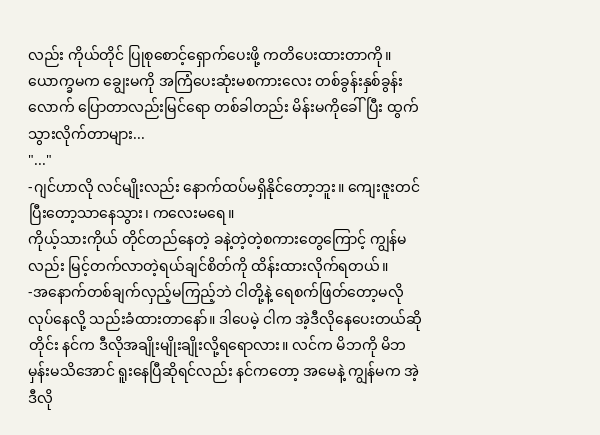လည်း ကိုယ်တိုင် ပြုစုစောင့်ရှောက်ပေးဖို့ ကတိပေးထားတာကို။ ယောက္ခမက ချွေးမကို အကြံပေးဆုံးမစကားလေး တစ်ခွန်းနှစ်ခွန်းလောက် ပြောတာလည်းမြင်ရော တစ်ခါတည်း မိန်းမကိုခေါ်ပြီး ထွက်သွားလိုက်တာများ...
"..."
-ဂျင်ဟာလို လင်မျိုးလည်း နောက်ထပ်မရှိနိုင်တော့ဘူး။ ကျေးဇူးတင်ပြီးတော့သာနေသွား၊ ကလေးမရေ။
ကိုယ့်သားကိုယ် တိုင်တည်နေတဲ့ ခနဲ့တဲ့တဲ့စကားတွေကြောင့် ကျွန်မလည်း မြင့်တက်လာတဲ့ရယ်ချင်စိတ်ကို ထိန်းထားလိုက်ရတယ်။
-အနောက်တစ်ချက်လှည့်မကြည့်ဘဲ ငါတို့နဲ့ ရေစက်ဖြတ်တော့မလိုလုပ်နေလို့ သည်းခံထားတာနော်။ ဒါပေမဲ့ ငါက အဲ့ဒီလိုနေပေးတယ်ဆိုတိုင်း နင်က ဒီလိုအချိုးမျိုးချိုးလို့ရရောလား။ လင်က မိဘကို မိဘမှန်းမသိအောင် ရူးနေပြီဆိုရင်လည်း နင်ကတော့ အမေနဲ့ ကျွန်မက အဲ့ဒီလို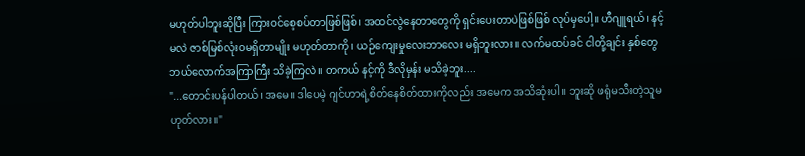မဟုတ်ပါဘူးဆိုပြီး ကြားဝင်စေ့စပ်တာဖြစ်ဖြစ်၊ အထင်လွဲနေတာတွေကို ရှင်းပေးတာပဲဖြစ်ဖြစ် လုပ်မှပေါ့။ ဟီဂျူရယ်၊ နင့်မလဲ ဇာစ်မြစ်လုံးဝမရှိတာမျိုး မဟုတ်တာကို၊ ယဉ်ကျေးမှုလေးဘာလေး မရှိဘူးလား။ လက်မထပ်ခင် ငါတို့ချင်း နှစ်တွေဘယ်လောက်အကြာကြီး သိခဲ့ကြလဲ။ တကယ် နင့်ကို ဒီလိုမှန်း မသိခဲ့ဘူး....
"...တောင်းပန်ပါတယ်၊ အမေ။ ဒါပေမဲ့ ဂျင်ဟာရဲ့စိတ်နေစိတ်ထားကိုလည်း အမေက အသိဆုံးပါ။ ဘူးဆို ဖရုံမသီးတဲ့သူမဟုတ်လား။"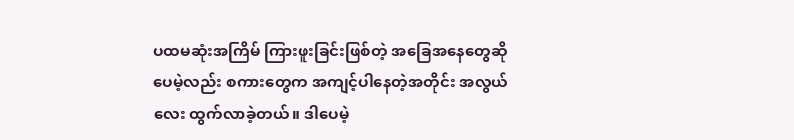ပထမဆုံးအကြိမ် ကြားဖူးခြင်းဖြစ်တဲ့ အခြေအနေတွေဆိုပေမဲ့လည်း စကားတွေက အကျင့်ပါနေတဲ့အတိုင်း အလွယ်လေး ထွက်လာခဲ့တယ်။ ဒါပေမဲ့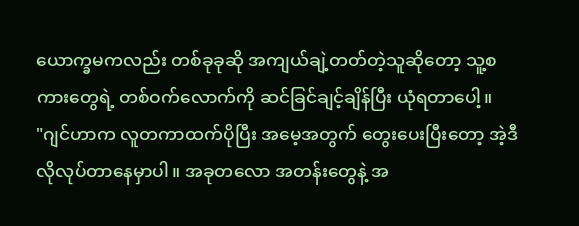ယောက္ခမကလည်း တစ်ခုခုဆို အကျယ်ချဲ့တတ်တဲ့သူဆိုတော့ သူ့စကားတွေရဲ့ တစ်ဝက်လောက်ကို ဆင်ခြင်ချင့်ချိန်ပြီး ယုံရတာပေါ့။
"ဂျင်ဟာက လူတကာထက်ပိုပြီး အမေ့အတွက် တွေးပေးပြီးတော့ အဲ့ဒီလိုလုပ်တာနေမှာပါ။ အခုတလော အတန်းတွေနဲ့ အ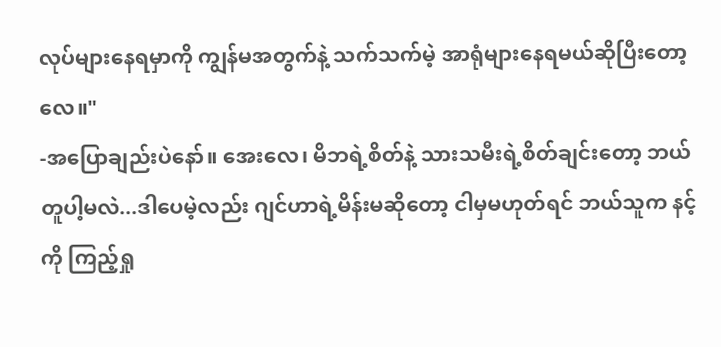လုပ်များနေရမှာကို ကျွန်မအတွက်နဲ့ သက်သက်မဲ့ အာရုံများနေရမယ်ဆိုပြီးတော့လေ။"
-အပြောချည်းပဲနော်။ အေးလေ၊ မိဘရဲ့စိတ်နဲ့ သားသမီးရဲ့စိတ်ချင်းတော့ ဘယ်တူပါ့မလဲ...ဒါပေမဲ့လည်း ဂျင်ဟာရဲ့မိန်းမဆိုတော့ ငါမှမဟုတ်ရင် ဘယ်သူက နင့်ကို ကြည့်ရှု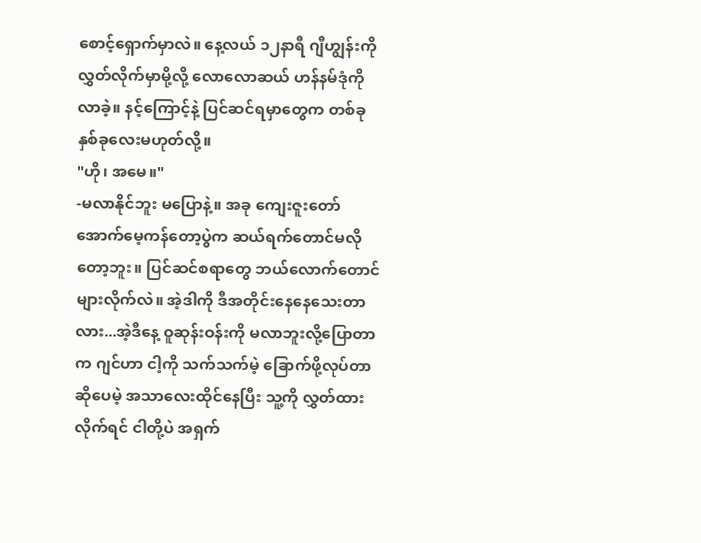စောင့်ရှောက်မှာလဲ။ နေ့လယ် ၁၂နာရီ ဂျီဟျွန်းကို လွှတ်လိုက်မှာမို့လို့ လောလောဆယ် ဟန်နမ်ဒုံကို လာခဲ့။ နင့်ကြောင့်နဲ့ ပြင်ဆင်ရမှာတွေက တစ်ခုနှစ်ခုလေးမဟုတ်လို့။
"ဟို၊ အမေ။"
-မလာနိုင်ဘူး မပြောနဲ့။ အခု ကျေးဇူးတော်အောက်မေ့ကန်တော့ပွဲက ဆယ်ရက်တောင်မလိုတော့ဘူး။ ပြင်ဆင်စရာတွေ ဘယ်လောက်တောင်များလိုက်လဲ။ အဲ့ဒါကို ဒီအတိုင်းနေနေသေးတာလား...အဲ့ဒီနေ့ ဝူဆုန်းဝန်းကို မလာဘူးလို့ပြောတာက ဂျင်ဟာ ငါ့ကို သက်သက်မဲ့ ခြောက်ဖို့လုပ်တာဆိုပေမဲ့ အသာလေးထိုင်နေပြီး သူ့ကို လွှတ်ထားလိုက်ရင် ငါတို့ပဲ အရှက်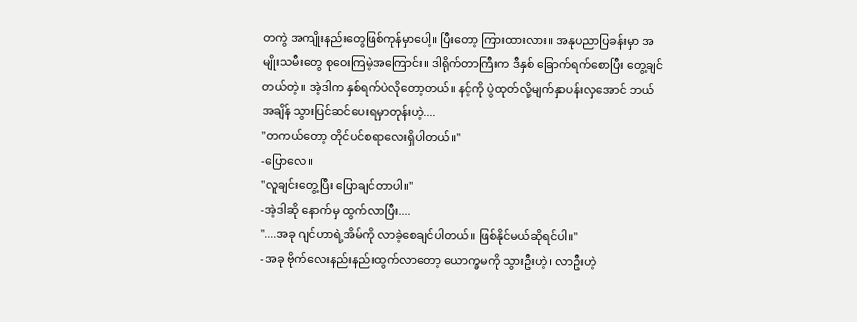တကွဲ အကျိုးနည်းတွေဖြစ်ကုန်မှာပေါ့။ ပြီးတော့ ကြားထားလား။ အနုပညာပြခန်းမှာ အမျိုးသမီးတွေ စုဝေးကြမဲ့အကြောင်း။ ဒါရိုက်တာကြီးက ဒီနှစ် ခြောက်ရက်စောပြီး တွေ့ချင်တယ်တဲ့။ အဲ့ဒါက နှစ်ရက်ပဲလိုတော့တယ်။ နင့်ကို ပွဲထုတ်လို့မျက်နှာပန်းလှအောင် ဘယ်အချိန် သွားပြင်ဆင်ပေးရမှာတုန်းဟဲ့....
"တကယ်တော့ တိုင်ပင်စရာလေးရှိပါတယ်။"
-ပြောလေ။
"လူချင်းတွေ့ပြီး ပြောချင်တာပါ။"
-အဲ့ဒါဆို နောက်မှ ထွက်လာပြီး....
"....အခု ဂျင်ဟာရဲ့အိမ်ကို လာခဲ့စေချင်ပါတယ်။ ဖြစ်နိုင်မယ်ဆိုရင်ပါ။"
-အခု ဗိုက်လေးနည်းနည်းထွက်လာတော့ ယောက္ခမကို သွားဦးဟဲ့၊ လာဦးဟဲ့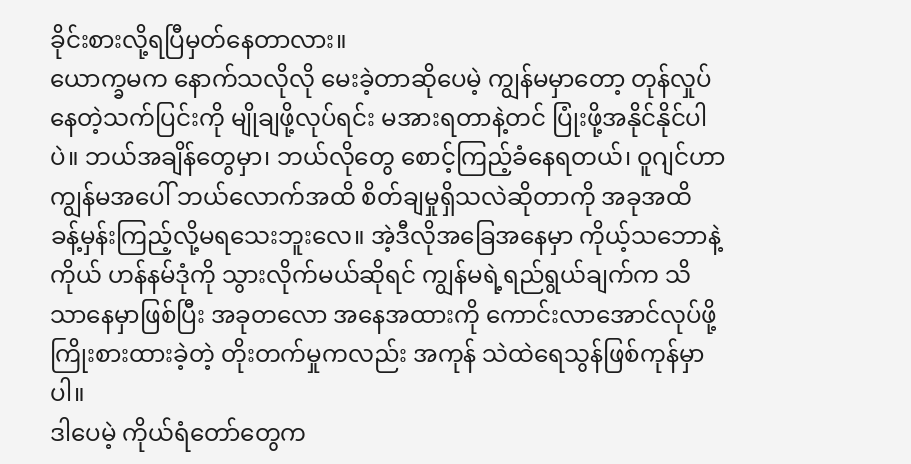ခိုင်းစားလို့ရပြီမှတ်နေတာလား။
ယောက္ခမက နောက်သလိုလို မေးခဲ့တာဆိုပေမဲ့ ကျွန်မမှာတော့ တုန်လှုပ်နေတဲ့သက်ပြင်းကို မျိုချဖို့လုပ်ရင်း မအားရတာနဲ့တင် ပြုံးဖို့အနိုင်နိုင်ပါပဲ။ ဘယ်အချိန်တွေမှာ၊ ဘယ်လိုတွေ စောင့်ကြည့်ခံနေရတယ်၊ ဝူဂျင်ဟာ ကျွန်မအပေါ် ဘယ်လောက်အထိ စိတ်ချမှုရှိသလဲဆိုတာကို အခုအထိ ခန့်မှန်းကြည့်လို့မရသေးဘူးလေ။ အဲ့ဒီလိုအခြေအနေမှာ ကိုယ့်သဘောနဲ့ကိုယ် ဟန်နမ်ဒုံကို သွားလိုက်မယ်ဆိုရင် ကျွန်မရဲ့ရည်ရွယ်ချက်က သိသာနေမှာဖြစ်ပြီး အခုတလော အနေအထားကို ကောင်းလာအောင်လုပ်ဖို့ ကြိုးစားထားခဲ့တဲ့ တိုးတက်မှုကလည်း အကုန် သဲထဲရေသွန်ဖြစ်ကုန်မှာပါ။
ဒါပေမဲ့ ကိုယ်ရံတော်တွေက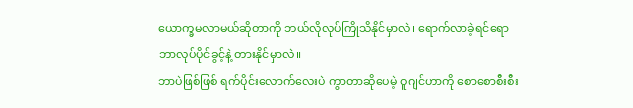ယောက္ခမလာမယ်ဆိုတာကို ဘယ်လိုလုပ်ကြိုသိနိုင်မှာလဲ၊ ရောက်လာခဲ့ရင်ရော ဘာလုပ်ပိုင်ခွင့်နဲ့ တားနိုင်မှာလဲ။
ဘာပဲဖြစ်ဖြစ် ရက်ပိုင်းလောက်လေးပဲ ကွာတာဆိုပေမဲ့ ဝူဂျင်ဟာကို စောစောစီးစီး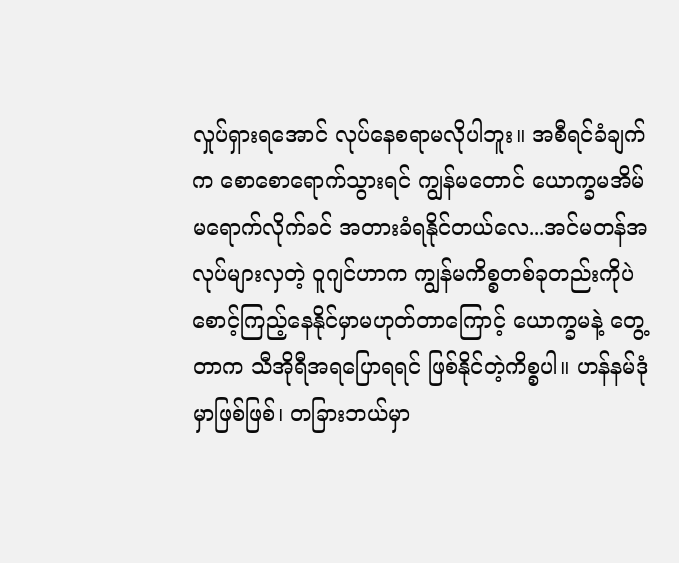လှုပ်ရှားရအောင် လုပ်နေစရာမလိုပါဘူး။ အစီရင်ခံချက်က စောစောရောက်သွားရင် ကျွန်မတောင် ယောက္ခမအိမ်မရောက်လိုက်ခင် အတားခံရနိုင်တယ်လေ...အင်မတန်အလုပ်များလှတဲ့ ဝူဂျင်ဟာက ကျွန်မကိစ္စတစ်ခုတည်းကိုပဲ စောင့်ကြည့်နေနိုင်မှာမဟုတ်တာကြောင့် ယောက္ခမနဲ့ တွေ့တာက သီအိုရီအရပြောရရင် ဖြစ်နိုင်တဲ့ကိစ္စပါ။ ဟန်နမ်ဒုံမှာဖြစ်ဖြစ်၊ တခြားဘယ်မှာ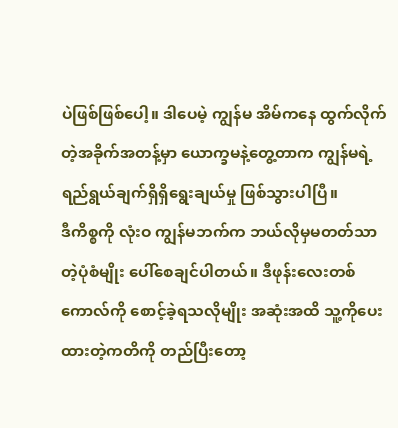ပဲဖြစ်ဖြစ်ပေါ့။ ဒါပေမဲ့ ကျွန်မ အိမ်ကနေ ထွက်လိုက်တဲ့အခိုက်အတန့်မှာ ယောက္ခမနဲ့တွေ့တာက ကျွန်မရဲ့ ရည်ရွယ်ချက်ရှိရှိရွေးချယ်မှု ဖြစ်သွားပါပြီ။
ဒီကိစ္စကို လုံးဝ ကျွန်မဘက်က ဘယ်လိုမှမတတ်သာတဲ့ပုံစံမျိုး ပေါ်စေချင်ပါတယ်။ ဒီဖုန်းလေးတစ်ကောလ်ကို စောင့်ခဲ့ရသလိုမျိုး အဆုံးအထိ သူ့ကိုပေးထားတဲ့ကတိကို တည်ပြီးတော့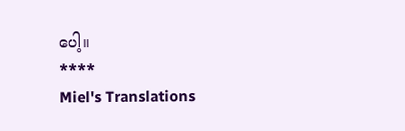ပေါ့။
****
Miel's Translations